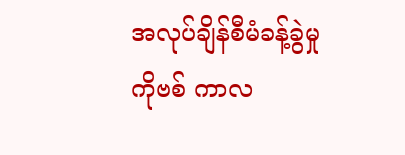အလုပ်ချိန်စီမံခန့်ခွဲမှု ကိုဗစ် ကာလ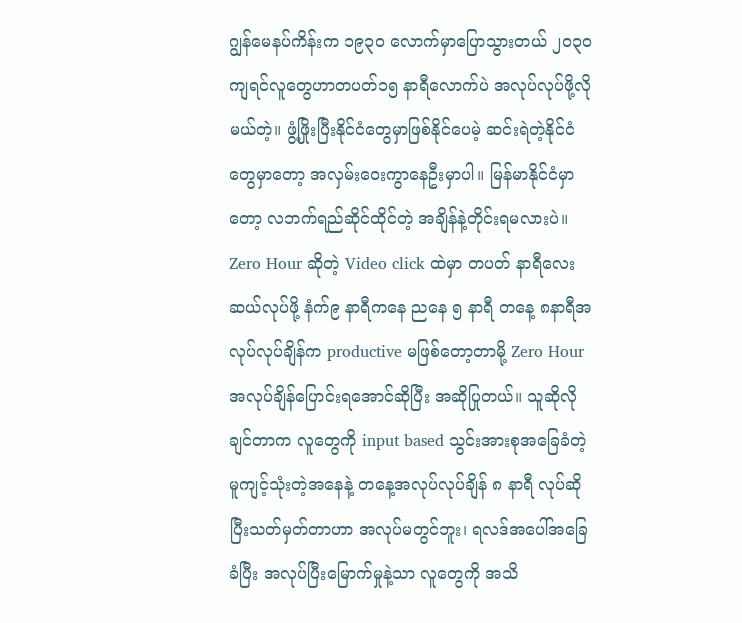ဂျွန်မေနပ်ကိန်းက ၁၉၃၀ လောက်မှာပြောသွားတယ် ၂၀၃၀ ကျရင်လူတွေဟာတပတ်၁၅ နာရီလောက်ပဲ အလုပ်လုပ်ဖို့လိုမယ်တဲ့။ ဖွံ့ဖြိုးပြီးနိုင်ငံတွေမှာဖြစ်နိုင်ပေမဲ့ ဆင်းရဲတဲ့နိုင်ငံတွေမှာတော့ အလှမ်းဝေးကွာနေဦးမှာပါ။ မြန်မာနိုင်ငံမှာတော့ လဘက်ရည်ဆိုင်ထိုင်တဲ့ အချိန်နဲ့တိုင်းရမလားပဲ။
Zero Hour ဆိုတဲ့ Video click ထဲမှာ တပတ် နာရီလေးဆယ်လုပ်ဖို့ နံက်၉ နာရီကနေ ညနေ ၅ နာရီ တနေ့ ၈နာရီအလုပ်လုပ်ချိန်က productive မဖြစ်တော့တာမို့ Zero Hour အလုပ်ချိန်ပြောင်းရအောင်ဆိုပြီး အဆိုပြုတယ်။ သူဆိုလိုချင်တာက လူတွေကို input based သွင်းအားစုအခြေခံတဲ့မူကျင့်သုံးတဲ့အနေနဲ့ တနေ့အလုပ်လုပ်ချိန် ၈ နာရီ လုပ်ဆိုပြီးသတ်မှတ်တာဟာ အလုပ်မတွင်ဘူး၊ ရလဒ်အပေါ်အခြေခံပြီး အလုပ်ပြီးမြောက်မှုနဲ့သာ လူတွေကို အသိ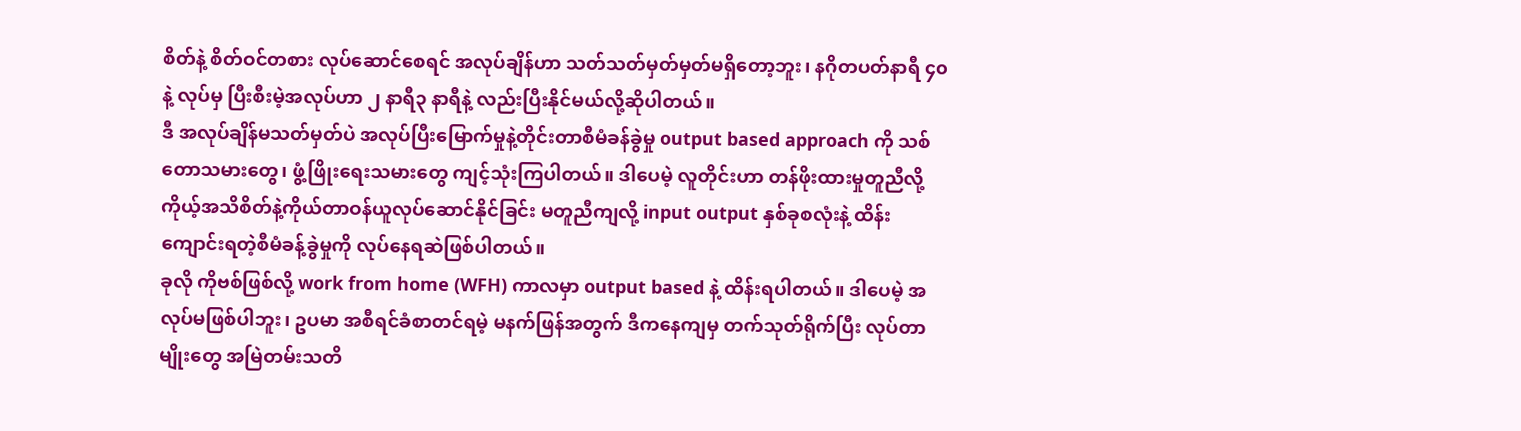စိတ်နဲ့ စိတ်ဝင်တစား လုပ်ဆောင်စေရင် အလုပ်ချိန်ဟာ သတ်သတ်မှတ်မှတ်မရှိတော့ဘူး၊ နဂိုတပတ်နာရီ ၄၀ နဲ့ လုပ်မှ ပြီးစီးမဲ့အလုပ်ဟာ ၂ နာရီ၃ နာရီနဲ့ လည်းပြီးနိုင်မယ်လို့ဆိုပါတယ်။
ဒီ အလုပ်ချိန်မသတ်မှတ်ပဲ အလုပ်ပြီးမြောက်မှုနဲ့တိုင်းတာစီမံခန်ခွဲမှု output based approach ကို သစ်တောသမားတွေ၊ ဖွံ့ဖြိုးရေးသမားတွေ ကျင့်သုံးကြပါတယ်။ ဒါပေမဲ့ လူတိုင်းဟာ တန်ဖိုးထားမှုတူညီလို့ ကိုယ့်အသိစိတ်နဲ့ကိုယ်တာဝန်ယူလုပ်ဆောင်နိုင်ခြင်း မတူညီကျလို့ input output နှစ်ခုစလုံးနဲ့ ထိန်းကျောင်းရတဲ့စီမံခန့်ခွဲမှုကို လုပ်နေရဆဲဖြစ်ပါတယ်။
ခုလို ကိုဗစ်ဖြစ်လို့ work from home (WFH) ကာလမှာ output based နဲ့ ထိန်းရပါတယ်။ ဒါပေမဲ့ အလုပ်မဖြစ်ပါဘူး၊ ဥပမာ အစီရင်ခံစာတင်ရမဲ့ မနက်ဖြန်အတွက် ဒီကနေကျမှ တက်သုတ်ရိုက်ပြီး လုပ်တာမျိုးတွေ အမြဲတမ်းသတိ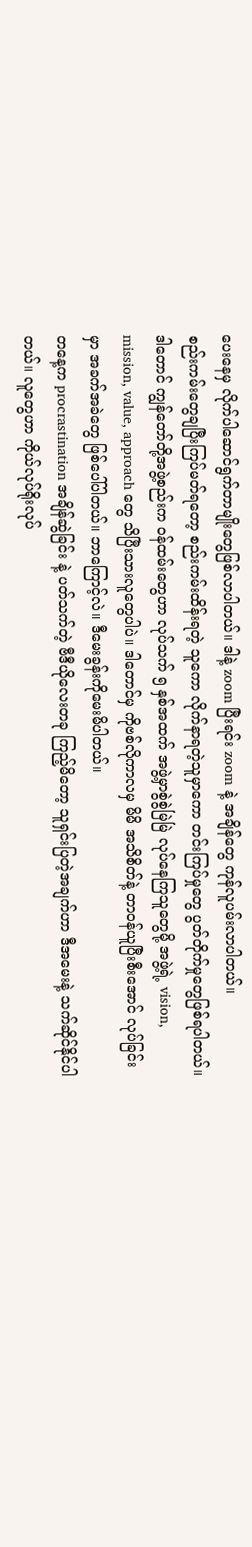ပေးနေမှ လိုက်ပါဆောင်ရွက်တာမျိုးတွေဖြစ်လာပါတယ်။ ဒါနဲ့ zoom ပြီးရင်း zoom နဲ့ အချိန်တွေ ကုန်လူပမ်းလာပါတယ်။
စည်းကမ်းတွေချပြီးကြပ်မတ်ရတော့ စည်းကမ်းထိန်းရတဲ့ သူကော လိုက်နာရတဲ့သူမှာကော တင်းကြပ်မှုတွေ ပွတ်တိုက်မှုတွေဖြစ်ရပါတယ်။ ဒါတောင် ကျွန်တော်တို့အဖွဲ့စည်းက ဝန်ထမ်းတွေဟာ လုပ်သက် ၅ နှစ်အထက် အဖွဲ့မှာစွဲစွဲမြဲမြဲ လုပ်နေကြသူတွေမို့ အဖွဲ့ရဲ့ vision, mission, value, approach တွေ သိပြီးသားလူတွေပါပဲ။ ဒါတောင်မှ ကိုဗစ်လိုကာလမှ မိမိ အသိစိတ်နဲ့ တာဝန်ယူပြီးစီးအောင် လုပ်ခြင်းမှာ အခက်အခဲတွေ ဖြစ်ပေါ်ပါတယ်။ ဘာကြောင့်လဲ။ ဒီမေးခွန်းကိုမေးမိပါတယ်။
တနေ့က procrastination အချိန်ဆွဲခြင်း နဲ့ ပတ်သက်တဲ့ ဗီဒီယိုလေးတခု ကြည့်မိတော့ သူရှင်းပြတဲ့အချက်ဟာ ဒီအမေးနဲ့ သက်ဆိုင်နိုင်ပါတယ်။ လူတွေဟာ ကိုယ်လုပ်ရိုးလုပ်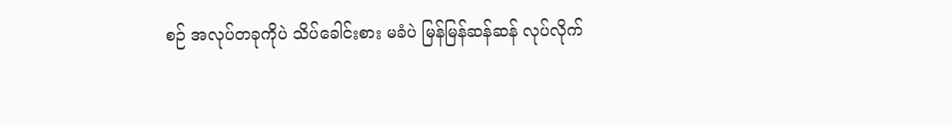စဉ် အလုပ်တခုကိုပဲ သိပ်ခေါင်းစား မခံပဲ မြန်မြန်ဆန်ဆန် လုပ်လိုက်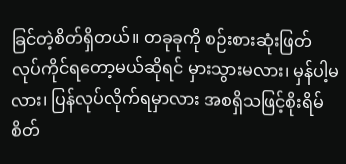ခြင်တဲ့စိတ်ရှိတယ်။ တခုခုကို စဉ်းစားဆုံးဖြတ် လုပ်ကိုင်ရတော့မယ်ဆိုရင် မှားသွားမလား၊ မှန်ပါ့မလား၊ ပြန်လုပ်လိုက်ရမှာလား အစရှိသဖြင့်စိုးရိမ်စိတ်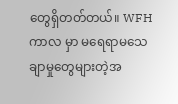တွေရှိတတ်တယ်။ WFH ကာလ မှာ မရေရာမသေချာမှုတွေများတဲ့အ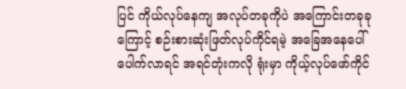ပြင် ကိုယ်လုပ်နေကျ အလုပ်တခုကိုပဲ အကြောင်းတခုခုကြောင့် စဉ်းစားဆုံးဖြတ်လုပ်ကိုင်ရမဲ့ အခြေအနေပေါ်ပေါက်လာရင် အရင်တုံးကလို ရုံးမှာ ကိုယ့်လုပ်ဖော်ကိုင်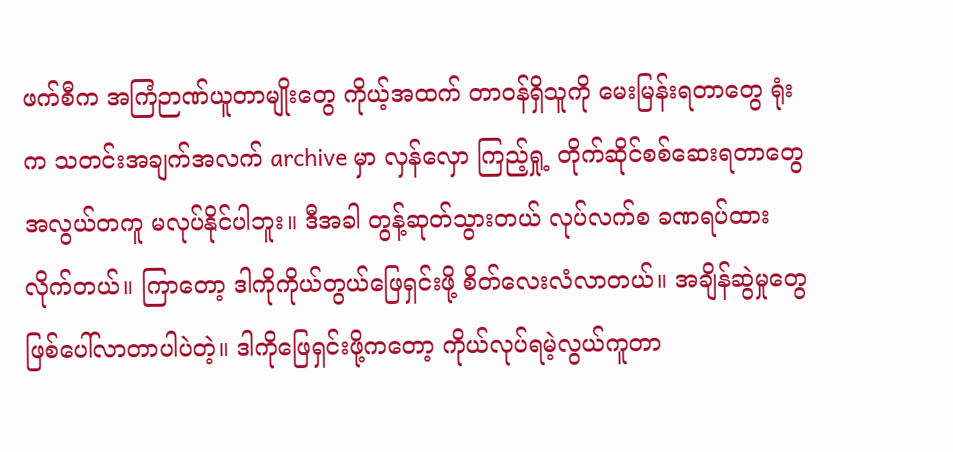ဖက်စီက အကြံဉာဏ်ယူတာမျိုးတွေ ကိုယ့်အထက် တာဝန်ရှိသူကို မေးမြန်းရတာတွေ ရုံးက သတင်းအချက်အလက် archive မှာ လှန်လှော ကြည့်ရှု့ တိုက်ဆိုင်စစ်ဆေးရတာတွေ အလွယ်တကူ မလုပ်နိုင်ပါဘူး။ ဒီအခါ တွန့်ဆုတ်သွားတယ် လုပ်လက်စ ခဏရပ်ထားလိုက်တယ်။ ကြာတော့ ဒါကိုကိုယ်တွယ်ဖြေရှင်းဖို့ စိတ်လေးလံလာတယ်။ အချိန်ဆွဲမှုတွေဖြစ်ပေါ်လာတာပါပဲတဲ့။ ဒါကိုဖြေရှင်းဖို့ကတော့ ကိုယ်လုပ်ရမဲ့လွယ်ကူတာ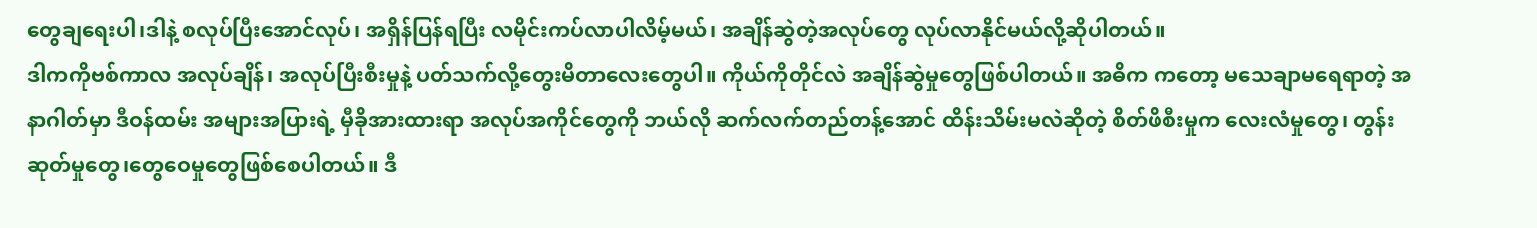တွေချရေးပါ၊ဒါနဲ့ စလုပ်ပြီးအောင်လုပ်၊ အရှိန်ပြန်ရပြီး လမိုင်းကပ်လာပါလိမ့်မယ်၊ အချိန်ဆွဲတဲ့အလုပ်တွေ လုပ်လာနိုင်မယ်လို့ဆိုပါတယ်။
ဒါကကိုဗစ်ကာလ အလုပ်ချိန်၊ အလုပ်ပြီးစီးမှုနဲ့ ပတ်သက်လို့တွေးမိတာလေးတွေပါ။ ကိုယ်ကိုတိုင်လဲ အချိန်ဆွဲမှုတွေဖြစ်ပါတယ်။ အဓိက ကတော့ မသေချာမရေရာတဲ့ အနာဂါတ်မှာ ဒီဝန်ထမ်း အများအပြားရဲ့ မှီခိုအားထားရာ အလုပ်အကိုင်တွေကို ဘယ်လို ဆက်လက်တည်တန့်အောင် ထိန်းသိမ်းမလဲဆိုတဲ့ စိတ်ဖိစီးမှုက လေးလံမှုတွေ၊ တွန်းဆုတ်မှုတွေ၊တွေဝေမှုတွေဖြစ်စေပါတယ်။ ဒီ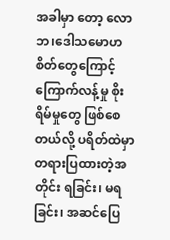အခါမှာ တော့ လောဘ၊ဒေါသမောဟ စိတ်တွေကြောင့် ကြောက်လန့်မှု စိုးရိမ်မှုတွေ ဖြစ်စေတယ်လို့ ပရိတ်ထဲမှာ တရားပြထားတဲ့အတိုင်း ရခြင်း၊ မရခြင်း၊ အဆင်ပြေ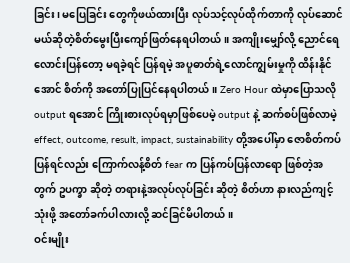ခြင်း၊ မပြေခြင်း တွေကိုဖယ်ထားပြီး လုပ်သင့်လုပ်ထိုက်တာကို လုပ်ဆောင်မယ်ဆိုတဲ့စိတ်မွေးပြီးကျော်ဖြတ်နေရပါတယ်။ အကျိုးမျှော်လို့ ညောင်ရေလောင်းပြန်တော့ မရခဲ့ရင် ပြန်ရမဲ့ အပူဓာတ်ရဲ့လောင်ကျွမ်းမှုကို ထိန်းနိုင်အောင် စိတ်ကို အတော်ပြုပြင်နေရပါတယ်။ Zero Hour ထဲမှာပြောသလို output ရအောင် ကြိုးစားလုပ်ရမှာဖြစ်ပေမဲ့ output နဲ့ ဆက်စပ်ဖြစ်လာမဲ့ effect, outcome, result, impact, sustainability တို့အပေါ်မှာ ဇောစိတ်ကပ်ပြန်ရင်လည်း ကြောက်လန့်စိတ် fear က ပြန်ကပ်ပြန်လာရော ဖြစ်တဲ့အတွက် ဥပက္ခာ ဆိုတဲ့ တရားနဲ့အလုပ်လုပ်ခြင်း ဆိုတဲ့ စိတ်ဟာ နားလည်ကျင့်သုံးဖို့ အတော်ခက်ပါလားလို့ ဆင်ခြင်မိပါတယ်။
ဝင်းမျိုး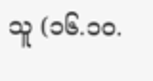သူ (၁၆.၁၀.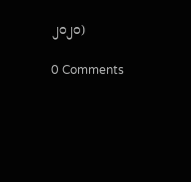၂၀၂၀)

0 Comments